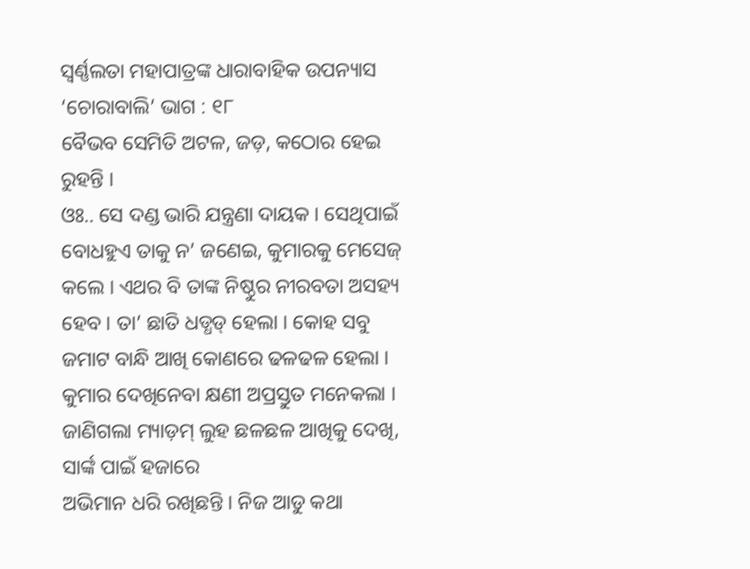ସ୍ୱର୍ଣ୍ଣଲତା ମହାପାତ୍ରଙ୍କ ଧାରାବାହିକ ଉପନ୍ୟାସ ‘ଚୋରାବାଲି’ ଭାଗ : ୧୮
ବୈଭବ ସେମିତି ଅଟଳ, ଜଡ଼, କଠୋର ହେଇ ରୁହନ୍ତି ।
ଓଃ.. ସେ ଦଣ୍ଡ ଭାରି ଯନ୍ତ୍ରଣା ଦାୟକ । ସେଥିପାଇଁ ବୋଧହୁଏ ତାକୁ ନ’ ଜଣେଇ, କୁମାରକୁ ମେସେଜ୍ କଲେ । ଏଥର ବି ତାଙ୍କ ନିଷ୍ଠୁର ନୀରବତା ଅସହ୍ୟ ହେବ । ତା’ ଛାତି ଧଡ୍ଧଡ୍ ହେଲା । କୋହ ସବୁ ଜମାଟ ବାନ୍ଧି ଆଖି କୋଣରେ ଢଳଢଳ ହେଲା ।
କୁମାର ଦେଖିନେବା କ୍ଷଣୀ ଅପ୍ରସ୍ତୁତ ମନେକଲା । ଜାଣିଗଲା ମ୍ୟାଡ଼ମ୍ ଲୁହ ଛଳଛଳ ଆଖିକୁ ଦେଖି, ସାର୍ଙ୍କ ପାଇଁ ହଜାରେ
ଅଭିମାନ ଧରି ରଖିଛନ୍ତି । ନିଜ ଆଡୁ କଥା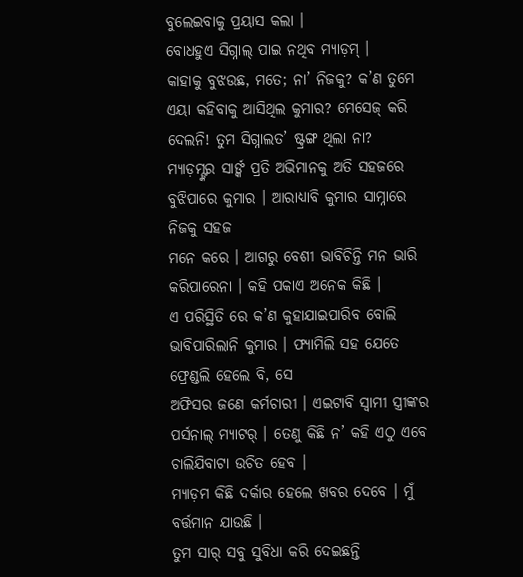ବୁଲେଇବାକୁ ପ୍ରୟାସ କଲା ।
ବୋଧହୁଏ ସିଗ୍ନାଲ୍ ପାଇ ନଥିବ ମ୍ୟାଡ଼ମ୍ ।
କାହାକୁ ବୁଝଉଛ, ମତେ; ନା’ ନିଜକୁ? କ’ଣ ତୁମେ ଏୟା କହିବାକୁ ଆସିଥିଲ କୁମାର? ମେସେଜ୍ କରି ଦେଲନି! ତୁମ ସିଗ୍ନାଲତ’ ଷ୍ଟ୍ରଙ୍ଗ ଥିଲା ନା?
ମ୍ୟାଡ଼ମ୍ଙ୍କର ସାର୍ଙ୍କ ପ୍ରତି ଅଭିମାନକୁ ଅତି ସହଜରେ ବୁଝିପାରେ କୁମାର । ଆରାଧ୍ୟାବି କୁମାର ସାମ୍ନାରେ ନିଜକୁ ସହଜ
ମନେ କରେ । ଆଗରୁ ବେଶୀ ଭାବିଚିନ୍ତି ମନ ଭାରି କରିପାରେନା । କହି ପକାଏ ଅନେକ କିଛି ।
ଏ ପରିସ୍ଥିତି ରେ କ’ଣ କୁହାଯାଇପାରିବ ବୋଲି ଭାବିପାରିଲାନି କୁମାର । ଫ୍ୟାମିଲି ସହ ଯେତେ ଫ୍ରେଣ୍ଡଲି ହେଲେ ବି, ସେ
ଅଫିସର ଜଣେ କର୍ମଚାରୀ । ଏଇଟାବି ସ୍ୱାମୀ ସ୍ତ୍ରୀଙ୍କର ପର୍ସନାଲ୍ ମ୍ୟାଟର୍ । ତେଣୁ କିଛି ନ’ କହି ଏଠୁ ଏବେ ଚାଲିଯିବାଟା ଉଚିତ ହେବ ।
ମ୍ୟାଡ଼ମ କିଛି ଦର୍କାର ହେଲେ ଖବର ଦେବେ । ମୁଁ ବର୍ତ୍ତମାନ ଯାଉଛି ।
ତୁମ ସାର୍ ସବୁ ସୁବିଧା କରି ଦେଇଛନ୍ତି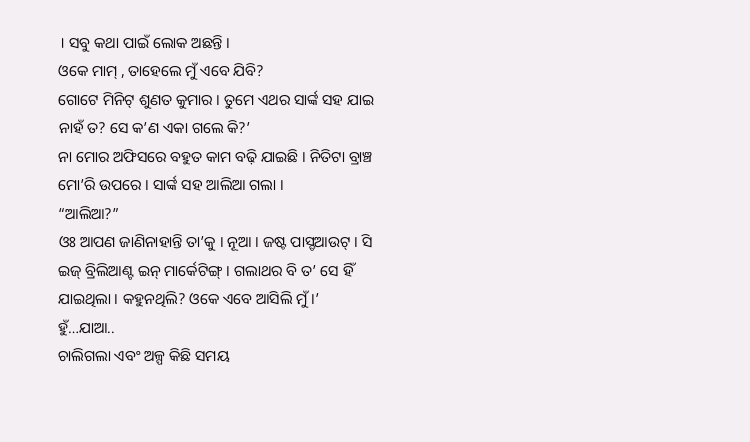। ସବୁ କଥା ପାଇଁ ଲୋକ ଅଛନ୍ତି ।
ଓକେ ମାମ୍ , ତାହେଲେ ମୁଁ ଏବେ ଯିବି?
ଗୋଟେ ମିନିଟ୍ ଶୁଣତ କୁମାର । ତୁମେ ଏଥର ସାର୍ଙ୍କ ସହ ଯାଇ ନାହଁ ତ? ସେ କ’ଣ ଏକା ଗଲେ କି?’
ନା ମୋର ଅଫିସରେ ବହୁତ କାମ ବଢ଼ି ଯାଇଛି । ନିତିଟା ବ୍ରାଞ୍ଚ ମୋ’ରି ଉପରେ । ସାର୍ଙ୍କ ସହ ଆଲିଆ ଗଲା ।
“ଆଲିଆ?”
ଓଃ ଆପଣ ଜାଣିନାହାନ୍ତି ତା’କୁ । ନୂଆ । ଜଷ୍ଟ ପାସ୍ଡଆଉଟ୍ । ସି ଇଜ୍ ବ୍ରିଲିଆଣ୍ଟ ଇନ୍ ମାର୍କେଟିଙ୍ଗ୍ । ଗଲାଥର ବି ତ’ ସେ ହିଁ
ଯାଇଥିଲା । କହୁନଥିଲି? ଓକେ ଏବେ ଆସିଲି ମୁଁ ।’
ହୁଁ…ଯାଆ..
ଚାଲିଗଲା ଏବଂ ଅଳ୍ପ କିଛି ସମୟ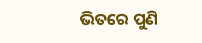ଭିତରେ ପୁଣି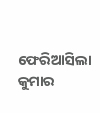ଫେରିଆସିଲା କୁମାର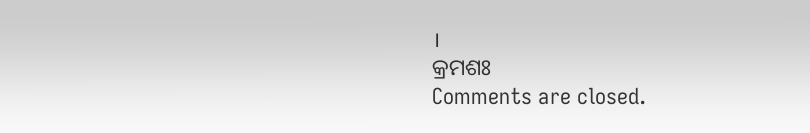।
କ୍ରମଶଃ
Comments are closed.